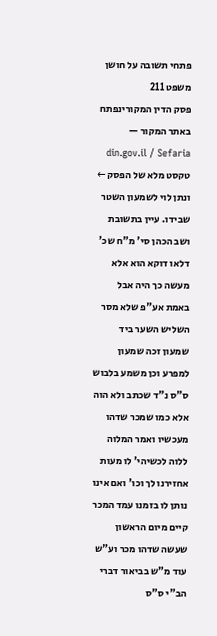פתחי תשובה על חושן משפט 211
פסק הדין המקורינפתח באתר המקור — din.gov.il / Sefaria
טקסט מלא של הפסק ←
ונתן לוי לשמעון השטר שבידו. עיין בתשובת ושב הכהן סי' מ"ח שכ' דלאו דוקא הוא אלא מעשה כך היה אבל באמת אע"פ שלא מסר השליש השער ביד שמעון זכה שמעון למפרע וכן משמע בלבוש ס"ס נ"ד שכתב ולא הוה אלא כמו שמכר שדהו מעכשיו ואמר המלוה ללוה לכשיהי' לו מעות אחזירנו לך וכו' ואם אינו נותן לו בזמנו עמד המכר קיים מיום הראשון שעשה שדהו מכר וע"ש עוד מ"ש בביאור דברי הב"י ס"ס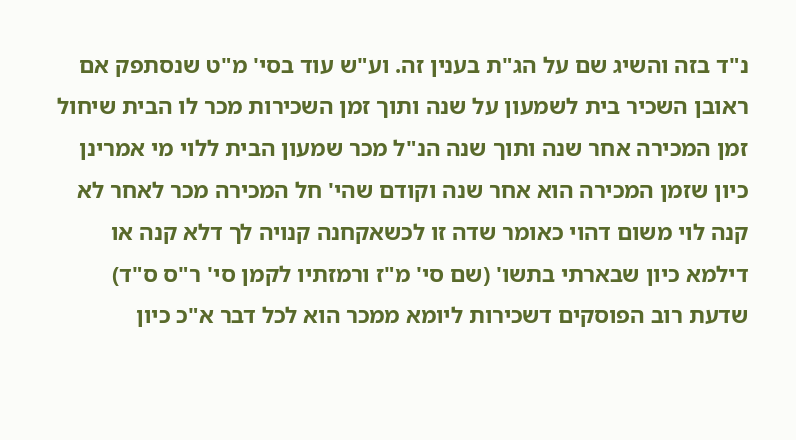נ"ד בזה והשיג שם על הג"ת בענין זה. וע"ש עוד בסי' מ"ט שנסתפק אם ראובן השכיר בית לשמעון על שנה ותוך זמן השכירות מכר לו הבית שיחול זמן המכירה אחר שנה ותוך שנה הנ"ל מכר שמעון הבית ללוי מי אמרינן כיון שזמן המכירה הוא אחר שנה וקודם שהי' חל המכירה מכר לאחר לא קנה לוי משום דהוי כאומר שדה זו לכשאקחנה קנויה לך דלא קנה או דילמא כיון שבארתי בתשו' (שם סי' מ"ז ורמזתיו לקמן סי' ר"ס ס"ד) שדעת רוב הפוסקים דשכירות ליומא ממכר הוא לכל דבר א"כ כיון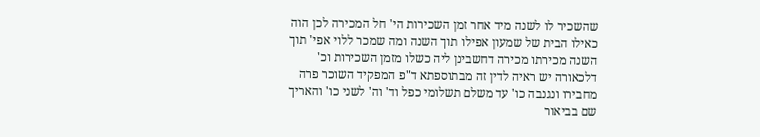שהשכיר לו לשנה מיד אחר זמן השכירות הי' חל המכירה לכן הוה כאילו הבית של שמעון אפילו תוך השנה ומה שמכר ללוי אפי' תוך השנה מכירתו מכירה דחשבינן ליה כשלו מזמן השכירות וכ' דלכאורה יש ראיה לדין זה מבתוספתא ד"פ המפקיד השוכר פרה מחבירו ונגנבה כו' עד משלם תשלומי כפל וד' וה' לשני כו' והאריך שם בביאור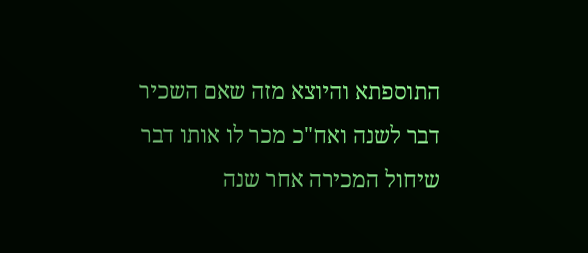התוספתא והיוצא מזה שאם השכיר דבר לשנה ואח"כ מכר לו אותו דבר שיחול המכירה אחר שנה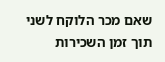שאם מכר הלוקח לשני תוך זמן השכירות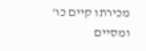מכירתו קיים כו' ומסיים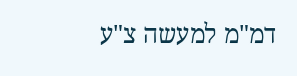דמ"מ למעשה צ"ע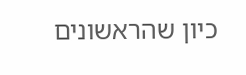כיון שהראשונים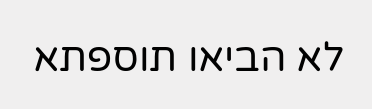לא הביאו תוספתא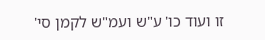זו ועוד כו' ע"ש ועמ"ש לקמן סי'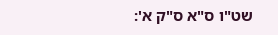שט"ו ס"א ס"ק א':